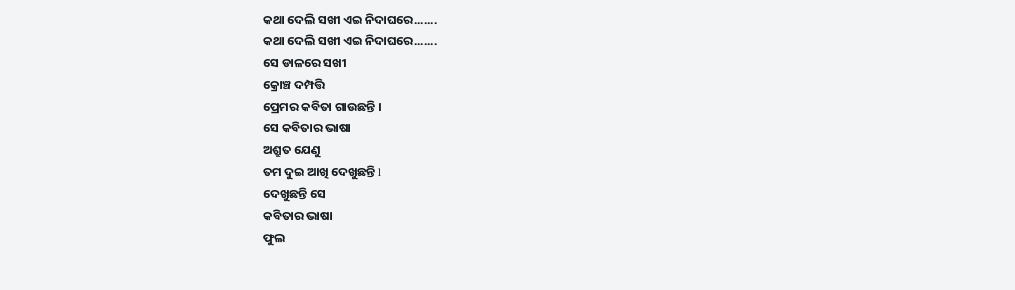କଥା ଦେଲି ସଖୀ ଏଇ ନିଦାଘରେ.......
କଥା ଦେଲି ସଖୀ ଏଇ ନିଦାଘରେ.......
ସେ ଡାଳରେ ସଖୀ
କ୍ରୋଞ୍ଚ ଦମ୍ପତ୍ତି
ପ୍ରେମର କବିତା ଗାଉଛନ୍ତି ।
ସେ କବିତାର ଭାଷା
ଅଶ୍ରୁତ ଯେଣୁ
ତମ ଦୁଇ ଆଖି ଦେଖୁଛନ୍ତି l
ଦେଖୁଛନ୍ତି ସେ
କବିତାର ଭାଷା
ଫୁଲ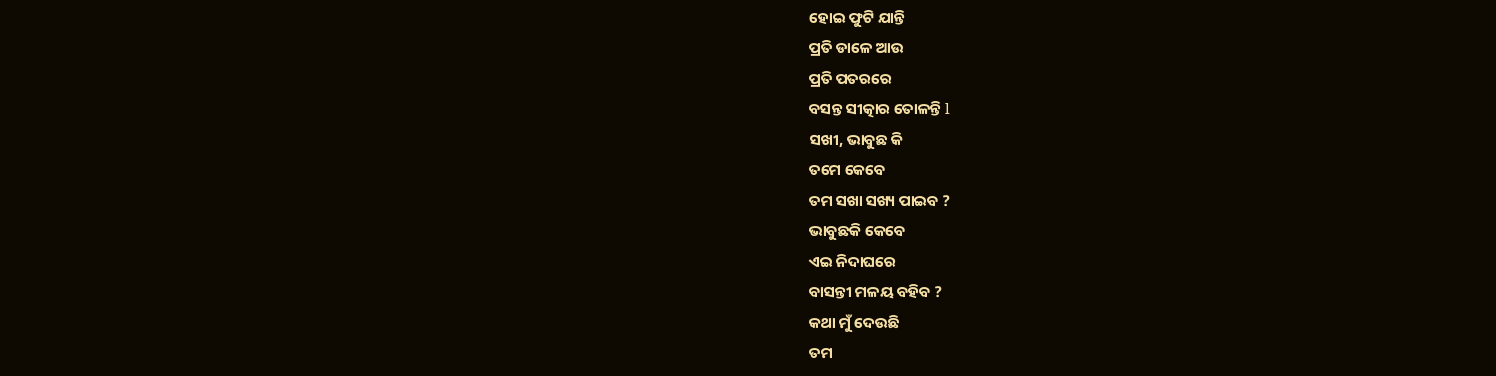ହୋଇ ଫୁଟି ଯାନ୍ତି
ପ୍ରତି ଡାଳେ ଆଉ
ପ୍ରତି ପତରରେ
ବସନ୍ତ ସୀତ୍କାର ତୋଳନ୍ତି l
ସଖୀ, ଭାବୁଛ କି
ତମେ କେବେ
ତମ ସଖା ସଖ୍ୟ ପାଇବ ?
ଭାବୁଛକି କେବେ
ଏଇ ନିଦାଘରେ
ବାସନ୍ତୀ ମଳୟ ବହିବ ?
କଥା ମୁଁ ଦେଉଛି
ତମ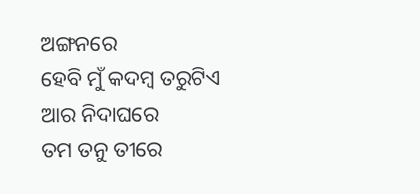ଅଙ୍ଗନରେ
ହେବି ମୁଁ କଦମ୍ବ ତରୁଟିଏ
ଆର ନିଦାଘରେ
ତମ ତନୁ ତୀରେ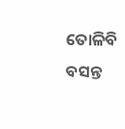ତୋଳିବି ବସନ୍ତ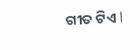ଗୀତ ଟିଏ l